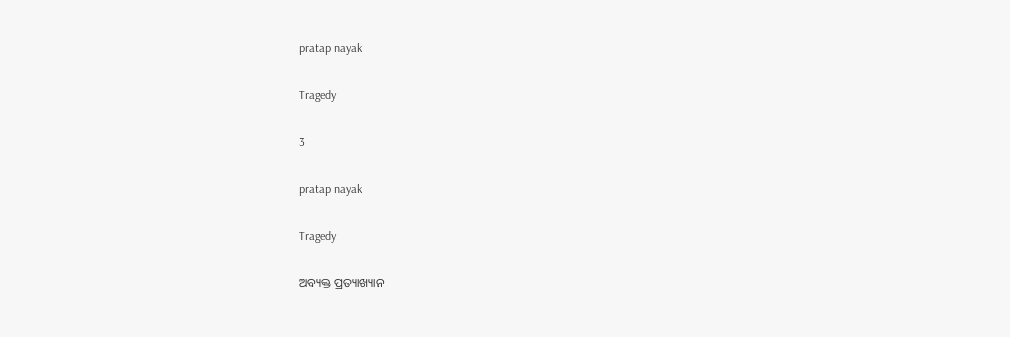pratap nayak

Tragedy

3

pratap nayak

Tragedy

ଅବ୍ୟକ୍ତ ପ୍ରତ୍ୟାଖ୍ୟାନ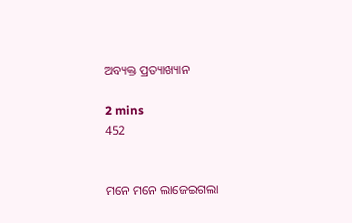ଅବ୍ୟକ୍ତ ପ୍ରତ୍ୟାଖ୍ୟାନ

2 mins
452


ମନେ ମନେ ଲାଜେଇଗଲା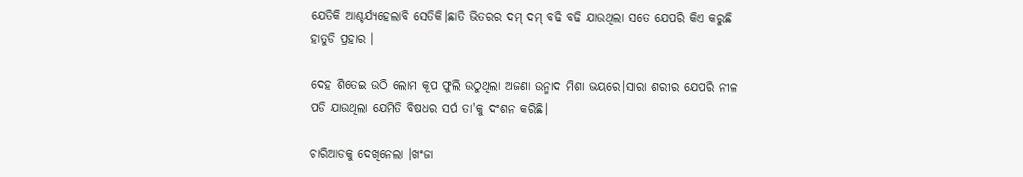ଯେତିକି ଆଶ୍ଚର୍ଯ୍ୟହେଲାବି ସେତିକି।ଛାତି ଭିତରର ଦମ୍ ଦମ୍ ବଢି ବଢି ଯାଉଥିଲା ସତେ ଯେପରି କିଏ କରୁଛି ହାତୁଡି ପ୍ରହାର ।

ଦେହ ଶିତେଇ ଉଠି ଲୋମ କୂପ ଫୁଲି ଉଠୁଥିଲା ଅଜଣା ଉନ୍ମାଦ ମିଶା ଭୟରେ।ସାରା ଶରୀର ଯେପରି ନୀଳ ପଡି ଯାଉଥିଲା ଯେମିତି ବିଷଧର ସର୍ପ ତା'କୁ ଦଂଶନ କରିଛି।

ଚାରିଆଡକୁ ଦେଖିନେଲା ।ଖଂଜା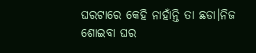ଘରଟାରେ କେହି ନାହାଁନ୍ତି ତା ଛଡା।ନିଜ ଶୋଇବା ଘର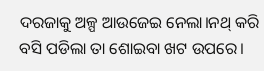ଦରଜାକୁ ଅଳ୍ପ ଆଉଜେଇ ନେଲା।ନଥ୍ କରି ବସି ପଡିଲା ତା ଶୋଇବା ଖଟ ଉପରେ।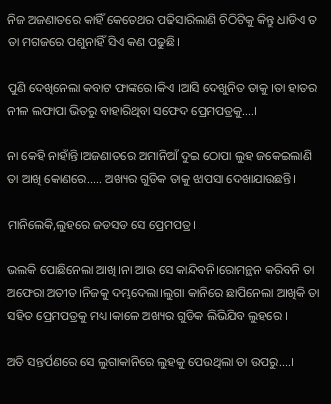ନିଜ ଅଜଣାତରେ କାହିଁ କେତେଥର ପଢିସାରିଲାଣି ଚିଠିଟିକୁ କିନ୍ତୁ ଧାଡିଏ ତ ତା ମଗଜରେ ପଶୁନାହିଁ ସିଏ କଣ ପଢୁଛି।

ପୁଣି ଦେଖିନେଲା କବାଟ ଫାଙ୍କରେ।କିଏ ।ଆସି ଦେଖୁନିତ ତାକୁ ।ତା ହାତର ନୀଳ ଲଫାପା ଭିତରୁ ବାହାରିଥିବା ସଫେଦ ପ୍ରେମପତ୍ରକୁ....।

ନା କେହି ନାହାଁନ୍ତି।ଅଜଣାତରେ ଅମାନିଆଁ ଦୁଇ ଠୋପା ଲୁହ ଜକେଇଲାଣି ତା ଆଖି କୋଣରେ..... ଅଖ୍ୟର ଗୁଡିକ ତାକୁ ଝାପସା ଦେଖାଯାଉଛନ୍ତି।

ମାନିଲେକି,ଲୁହରେ ଜଡସଡ ସେ ପ୍ରେମପତ୍ର।

ଭଲକି ପୋଛିନେଲା ଆଖି।ନା ଆଉ ସେ କାନ୍ଦିବନି।ରୋମନ୍ଥନ କରିବନି ତା ଅଫେରା ଅତୀତ।ନିଜକୁ ଦମ୍ଭଦେଲା।ଲୁଗା କାନିରେ ଛାପିନେଲା ଆଖିକି ତା ସହିତ ପ୍ରେମପତ୍ରକୁ ମଧ୍ୟ।କାଳେ ଅଖ୍ୟର ଗୁଡିକ ଲିଭିଯିବ ଲୁହରେ ।

ଅତି ସନ୍ତର୍ପଣରେ ସେ ଲୁଗାକାନିରେ ଲୁହକୁ ପେଉଥିଲା ତା ଉପରୁ....।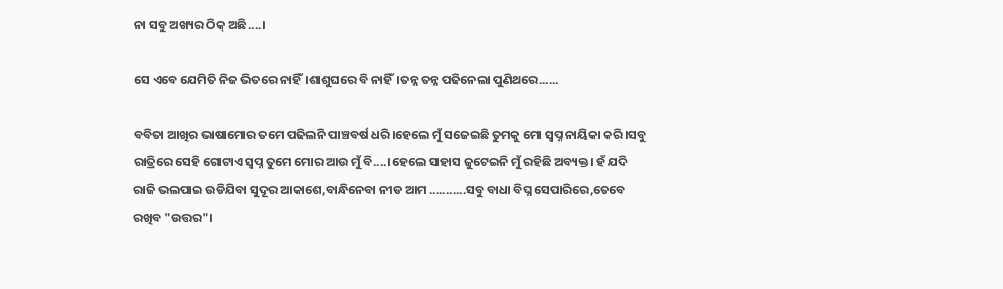ନା ସବୁ ଅଖ୍ୟର ଠିକ୍ ଅଛି....।

ସେ ଏବେ ଯେମିତି ନିଜ ଭିତରେ ନାହିଁ।ଶାଶୁଘରେ ବି ନାହିଁ।ତନ୍ନ ତନ୍ନ ପଢିନେଲା ପୁଣିଥରେ......

ବବିତା ଆଖିର ଭାଷାମୋର ତମେ ପଢିଲନି ପାଞ୍ଚବର୍ଷ ଧରି।ହେଲେ ମୁଁ ସଜେଇଛି ତୁମକୁ ମୋ ସ୍ୱପ୍ନ ନାୟିକା କରି।ସବୁ ରାତ୍ରିରେ ସେହି ଗୋଟାଏ ସ୍ୱପ୍ନ ତୁମେ ମୋର ଆଉ ମୁଁ ବି....।ହେଲେ ସାହାସ ଜୁଟେଇନି ମୁଁ ରହିଛି ଅବ୍ୟକ୍ତ। ହଁ ଯଦି ରାଜି ଭଲପାଇ ଉଡିଯିବା ସୁଦୂର ଆକାଶେ,ବାନ୍ଧିନେବା ନୀଡ ଆମ ...........ସବୁ ବାଧା ବିଘ୍ନ ସେପାରିରେ,ତେବେ ରଖିବ "ଉତ୍ତର"।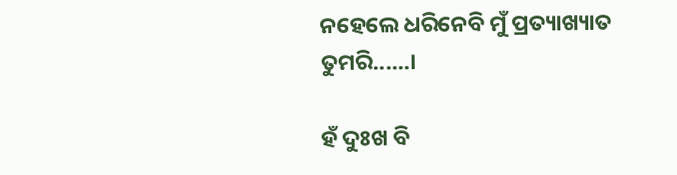ନହେଲେ ଧରିନେବି ମୁଁ ପ୍ରତ୍ୟାଖ୍ୟାତ ତୁମରି......।

ହଁ ଦୁଃଖ ବି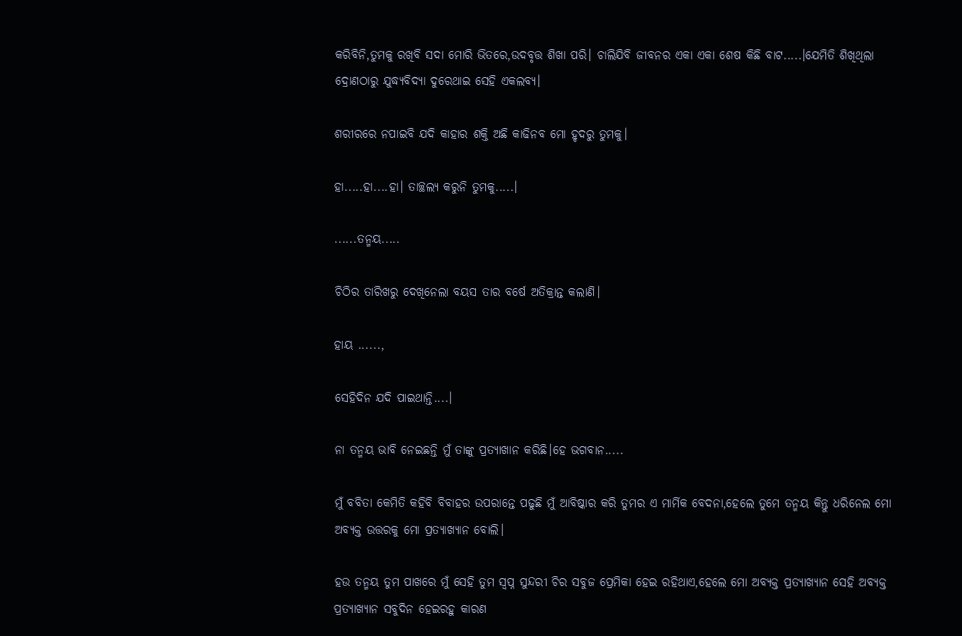କରିବିନି,ତୁମକୁ ରଖିବି ସଦା ମୋରି ଭିତରେ,ଉଦବୃତ୍ତ ଶିଖା ପରି। ଚାଲିଯିବି ଜୀବନର ଏକା ଏକା ଶେଷ କିଛି ବାଟ.....।ଯେମିତି ଶିଖିଥିଲା ଦ୍ରୋଣଠାରୁ ଯୁଦ୍ଧ୍ୟବିଦ୍ୟା ଦୁରେଥାଇ ସେହି ଏକଲବ୍ୟ।

ଶରୀରରେ ନପାଇବି ଯଦି କାହାର ଶକ୍ତି ଅଛି କାଢିନବ ମୋ ହୃଦରୁ ତୁମକୁ।

ହା.....ହା....ହା। ତାଚ୍ଛଲ୍ୟ କରୁନି ତୁମକୁ.....।

......ତନ୍ମୟ.....

ଚିଠିର ତାରିଖରୁ ଦେଖିନେଲା ବୟସ ତାର ବର୍ଷେ ଅତିକ୍ରାନ୍ତ କଲାଣି।

ହାୟ ......,

ସେହିଦିନ ଯଦି ପାଇଥାନ୍ତି....।

ନା ତନ୍ମୟ ଭାବି ନେଇଛନ୍ତି ମୁଁ ତାଙ୍କୁ ପ୍ରତ୍ୟାଖାନ କରିଛି।ହେ ଭଗବାନ.....

ମୁଁ ବବିତା କେମିତି କହିବି ବିବାହର ଉପରାନ୍ତେ ପଢୁଛି ମୁଁ ଆବିଷ୍କାର କରି ତୁମର ଏ ମାର୍ମିକ ବେଦନା,ହେଲେ ତୁମେ ତନ୍ମୟ କିନ୍ତୁ ଧରିନେଲ ମୋ ଅବ୍ୟକ୍ତ ଉତ୍ତରକୁ ମୋ ପ୍ରତ୍ୟାଖ୍ୟାନ ବୋଲି।

ହଉ ତନ୍ମୟ ତୁମ ପାଖରେ ମୁଁ ସେହି ତୁମ ସ୍ୱପ୍ନ ସୁନ୍ଦରୀ ଚିର ସବୁଜ ପ୍ରେମିକା ହେଇ ରହିଥାଏ,ହେଲେ ମୋ ଅବ୍ୟକ୍ତ ପ୍ରତ୍ୟାଖ୍ୟାନ ସେହି ଅବ୍ୟକ୍ତ ପ୍ରତ୍ୟାଖ୍ୟାନ ସବୁଦିନ ହେଇରହୁ କାରଣ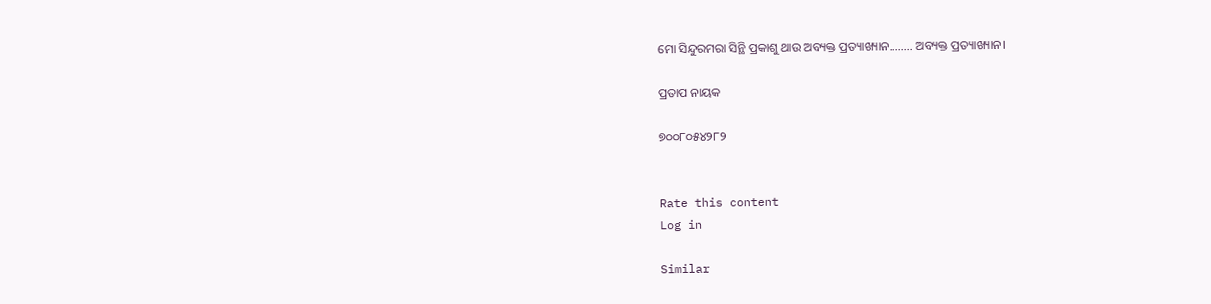ମୋ ସିନ୍ଦୁରମରା ସିନ୍ଥି ପ୍ରକାଶୁ ଥାଉ ଅବ୍ୟକ୍ତ ପ୍ରତ୍ୟାଖ୍ୟାନ........ ଅବ୍ୟକ୍ତ ପ୍ରତ୍ୟାଖ୍ୟାନ।

ପ୍ରତାପ ନାୟକ

୭୦୦୮୦୫୪୨୮୨


Rate this content
Log in

Similar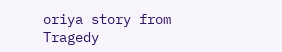oriya story from Tragedy